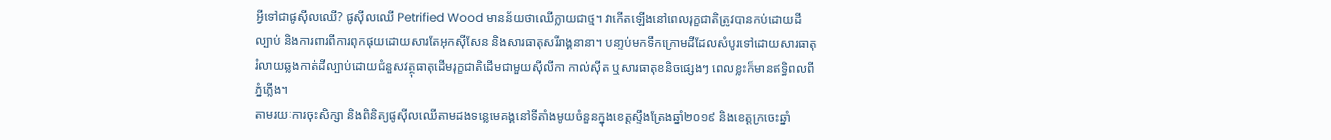អ្វីទៅជាផូស៊ីលឈើ? ផូស៊ីលឈើ Petrified Wood មានន័យថាឈើក្លាយជាថ្ម។ វាកើតឡើងនៅពេលរុក្ខជាតិត្រូវបានកប់ដោយដីល្បាប់ និងការពារពីការពុកផុយដោយសារតែអុកស៊ីសែន និងសារធាតុសរីរាង្គនានា។ បនា្ទប់មកទឹកក្រោមដីដែលសំបូរទៅដោយសារធាតុរំលាយឆ្លងកាត់ដីល្បាប់ដោយជំនួសវត្ថុធាតុដើមរុក្ខជាតិដើមជាមួយស៊ីលីកា កាល់ស៊ីត ឬសារធាតុខនិចផ្សេងៗ ពេលខ្លះក៏មានឥទ្ធិពលពីភ្នំភ្លើង។
តាមរយៈការចុះសិក្សា និងពិនិត្យផូស៊ីលឈើតាមដងទន្លេមេគង្គនៅទីតាំងមូយចំនួនក្នុងខេត្តស្ទឹងត្រែងឆ្នាំ២០១៩ និងខេត្តក្រចេះឆ្នាំ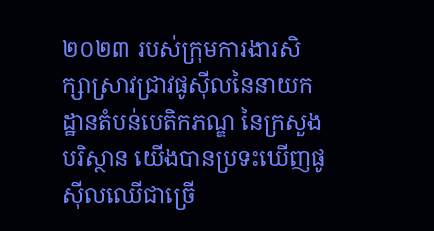២០២៣ របស់ក្រុមការងារសិក្សាស្រាវជ្រាវផូស៊ីលនៃនាយកដ្ឋានតំបន់បេតិកភណ្ឌ នៃក្រសួងបរិស្ថាន យើងបានប្រទះឃើញផូស៊ីលឈើជាច្រើ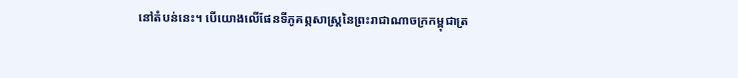នៅតំបន់នេះ។ បើយោងលើផែនទីភូគព្ភសាស្ត្រនៃព្រះរាជាណាចក្រកម្ពុជាត្រ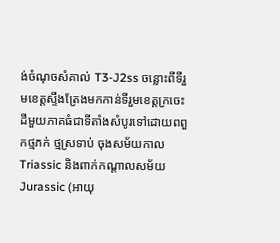ង់ចំណុចសំគាល់ T3-J2ss ចន្លោះពីទីរួមខេត្តស្ទឹងត្រែងមកកាន់ទីរួមខេត្តក្រចេះ ដីមួយភាគធំជាទីតាំងសំបូរទៅដោយពពួកថ្មភក់ ថ្មស្រទាប់ ចុងសម័យកាល Triassic និងពាក់កណ្តាលសម័យ Jurassic (អាយុ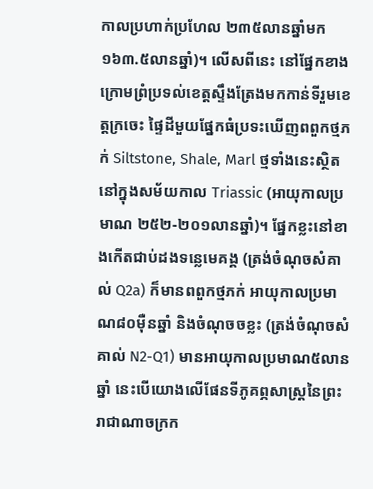កាលប្រហាក់ប្រហែល ២៣៥លានឆ្នាំមក ១៦៣.៥លានឆ្នាំ)។ លើសពីនេះ នៅផ្នែកខាងក្រោមព្រំប្រទល់ខេត្តស្ទឹងត្រែងមកកាន់ទីរួមខេត្តក្រចេះ ផ្ទៃដីមួយផ្នែកធំប្រទះឃើញពពួកថ្មភក់ Siltstone, Shale, Marl ថ្មទាំងនេះស្ថិតនៅក្នុងសម័យកាល Triassic (អាយុកាលប្រមាណ ២៥២-២០១លានឆ្នាំ)។ ផ្នែកខ្លះនៅខាងកើតជាប់ដងទន្លេមេគង្គ (ត្រង់ចំណុចសំគាល់ Q2a) ក៏មានពពួកថ្មភក់ អាយុកាលប្រមាណ៨០ម៉ឺនឆ្នាំ និងចំណុចចខ្លះ (ត្រង់ចំណុចសំគាល់ N2-Q1) មានអាយុកាលប្រមាណ៥លានឆ្នាំ នេះបើយោងលើផែនទីភូគព្ភសាស្ត្រនៃព្រះរាជាណាចក្រក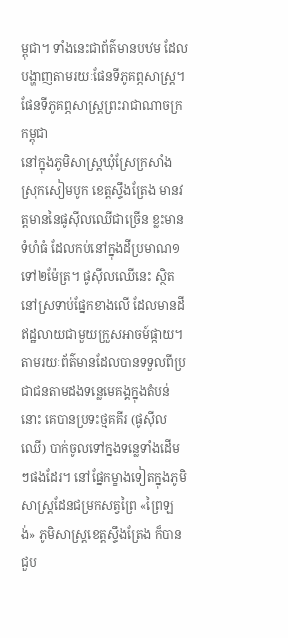ម្ពុជា។ ទាំងនេះជាព័ត៌មានបឋម ដែលបង្ហាញតាមរយៈផែនទីភូគព្ភសាស្ត្រ។
ផែនទីភូគព្ភសាស្ត្រព្រះរាជាណាចក្រកម្ពុជា
នៅក្នុងភូមិសាស្ត្រឃុំស្រែក្រសាំង ស្រុកសៀមបូក ខេត្តស្ទឹងត្រែង មានវត្តមាននៃផូស៊ីលឈើជាច្រើន ខ្លះមានទំហំធំ ដែលកប់នៅក្នុងដីប្រមាណ១ទៅ២ម៉ែត្រ។ ផូស៊ីលឈើនេះ ស្ថិតនៅស្រទាប់ផ្នែកខាងលើ ដែលមានដីឥដ្ឋលាយជាមួយកួ្រសអាចម៍ផ្កាយ។ តាមរយៈព័ត៌មានដែលបានទទួលពីប្រជាជនតាមដងទន្លេមេគង្គក្នុងតំបន់នោះ គេបានប្រទះថ្មគគីរ (ផូស៊ីលឈើ) បាក់ចូលទៅក្នងទន្លេទាំងដើមៗផងដែរ។ នៅផ្នែកម្ខាងទៀតក្នុងភូមិសាស្ត្រដែនជម្រកសត្វព្រៃ «ព្រៃឡង់» ភូមិសាស្ត្រខេត្តស្ទឹងត្រែង ក៏បានជួប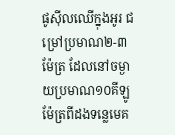ផូស៊ីលឈើក្នុងអូរ ជម្រៅប្រមាណ២-៣ម៉ែត្រ ដែលនៅចម្ងាយប្រមាណ១០គីឡូម៉ែត្រពីដងទន្លេមេគ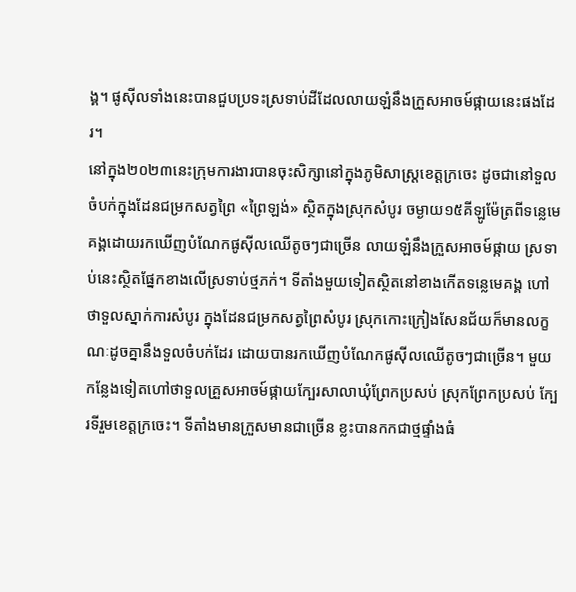ង្គ។ ផូស៊ីលទាំងនេះបានជួបប្រទះស្រទាប់ដីដែលលាយឡំនឹងក្រួសអាចម៍ផ្កាយនេះផងដែរ។
នៅក្នុង២០២៣នេះក្រុមការងារបានចុះសិក្សានៅក្នុងភូមិសាស្ត្រខេត្តក្រចេះ ដូចជានៅទួលចំបក់ក្នុងដែនជម្រកសត្វព្រៃ «ព្រៃឡង់» ស្ថិតក្នុងស្រុកសំបូរ ចម្ងាយ១៥គីឡូម៉ែត្រពីទន្លេមេគង្គដោយរកឃើញបំណែកផូស៊ីលឈើតូចៗជាច្រើន លាយឡំនឹងក្រួសអាចម៍ផ្កាយ ស្រទាប់នេះស្ថិតផ្នែកខាងលើស្រទាប់ថ្មភក់។ ទីតាំងមួយទៀតស្ថិតនៅខាងកើតទន្លេមេគង្គ ហៅថាទួលស្នាក់ការសំបូរ ក្នុងដែនជម្រកសត្វព្រៃសំបូរ ស្រុកកោះក្រៀងសែនជ័យក៏មានលក្ខណៈដូចគ្នានឹងទួលចំបក់ដែរ ដោយបានរកឃើញបំណែកផូស៊ីលឈើតូចៗជាច្រើន។ មួយកន្លែងទៀតហៅថាទួលគ្រួសអាចម៍ផ្កាយក្បែរសាលាឃុំព្រែកប្រសប់ ស្រុកព្រែកប្រសប់ ក្បែរទីរួមខេត្តក្រចេះ។ ទីតាំងមានក្រួសមានជាច្រើន ខ្លះបានកកជាថ្មផ្ទាំងធំ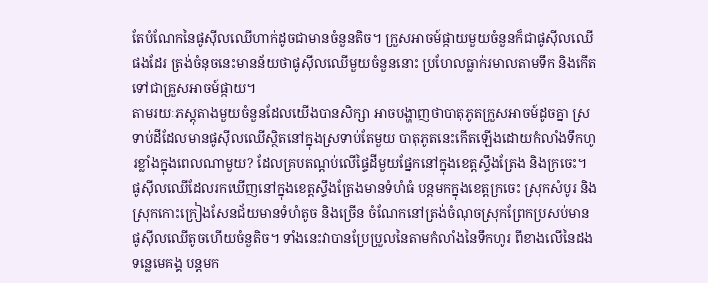តែបំណែកនៃផូស៊ីលឈើហាក់ដូចជាមានចំនួនតិច។ ក្រួសអាចម៍ផ្កាយមួយចំនួនក៏ជាផូស៊ីលឈើផងដែរ ត្រង់ចំនុចនេះមានន័យថាផូស៊ីលឈើមួយចំនួននោះ ប្រហែលធ្លាក់រមាលតាមទឹក និងកើតទៅជាគ្រួសអាចម៍ផ្កាយ។
តាមរយៈភស្តុតាងមួយចំនួនដែលយើងបានសិក្សា អាចបង្ហាញថាបាតុភូតក្រួសអាចម៍ដូចគ្នា ស្រទាប់ដីដែលមានផូស៊ីលឈើស្ថិតនៅក្នុងស្រទាប់តែមួយ បាតុភូតនេះកើតឡើងដោយកំលាំងទឹកហូរខ្លាំងក្នុងពេលណាមួយ? ដែលគ្របតណ្តប់លើផ្ទៃដីមួយផ្នែកនៅក្នុងខេត្តស្ទឹងត្រែង និងក្រចេះ។ ផូស៊ីលឈើដែលរកឃើញនៅក្នុងខេត្តស្ទឹងត្រែងមានទំហំធំ បន្តមកក្នុងខេត្តក្រចេះ ស្រុកសំបូរ និងស្រុកកោះក្រៀងសែនជ័យមានទំហំតូច និងច្រើន ចំណែកនៅត្រង់ចំណុចស្រុកព្រែកប្រសប់មានផូស៊ីលឈើតូចហើយចំនួតិច។ ទាំងនេះវាបានប្រែប្រួលនៃតាមកំលាំងនៃទឹកហូរ ពីខាងលើនៃដងទន្លេមេគង្គ បន្តមក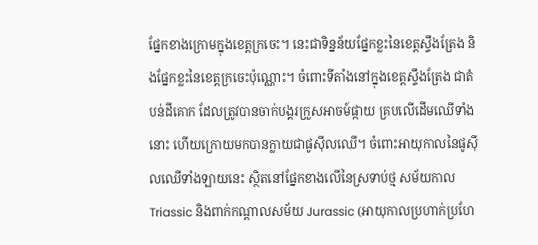ផ្នែកខាងក្រោមក្នុងខេត្តក្រចេះ។ នេះជាទិន្នន័យផ្នែកខ្លះនៃខេត្តស្ទឹងត្រែង និងផ្នែកខ្លះនៃខេត្តក្រចេះប៉ុណ្ណោះ។ ចំពោះទីតាំងនៅក្នុងខេត្តស្ទឹងត្រែង ជាតំបន់ដីគោក ដែលត្រូវបានចាក់បង្គរក្រួសអាចម៍ផ្កាយ គ្របលើដើមឈើទាំងនោះ ហើយក្រោយមកបានក្លាយជាផូស៊ីលឈើ។ ចំពោះអាយុកាលនៃផូស៊ីលឈើទាំងឡាយនេះ ស្ថិតនៅផ្នែកខាងលើនៃស្រទាប់ថ្ម សម័យកាល Triassic និងពាក់កណ្តាលសម័យ Jurassic (អាយុកាលប្រហាក់ប្រហែ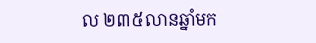ល ២៣៥លានឆ្នាំមក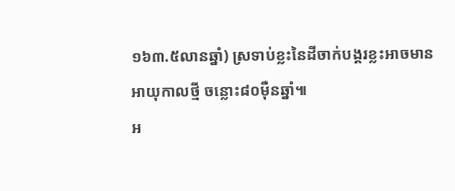១៦៣.៥លានឆ្នាំ) ស្រទាប់ខ្លះនៃដីចាក់បង្គរខ្លះអាចមានអាយុកាលថ្មី ចន្លោះ៨០ម៉ឺនឆ្នាំ៕
អ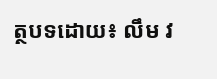ត្ថបទដោយ៖ លឹម វ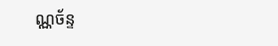ណ្ណច័ន្ទ